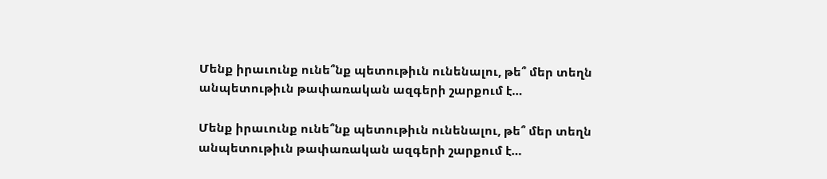Մենք իրաւունք ունե՞նք պետութիւն ունենալու, թե՞ մեր տեղն անպետութիւն թափառական ազգերի շարքում է…

Մենք իրաւունք ունե՞նք պետութիւն ունենալու, թե՞ մեր տեղն անպետութիւն թափառական ազգերի շարքում է…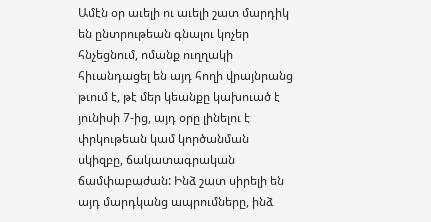Ամէն օր աւելի ու աւելի շատ մարդիկ են ընտրութեան գնալու կոչեր հնչեցնում, ոմանք ուղղակի հիւանդացել են այդ հողի վրայնրանց թւում է, թէ մեր կեանքը կախուած է յունիսի 7-ից, այդ օրը լինելու է փրկութեան կամ կործանման սկիզբը, ճակատագրական ճամփաբաժան: Ինձ շատ սիրելի են այդ մարդկանց ապրումները, ինձ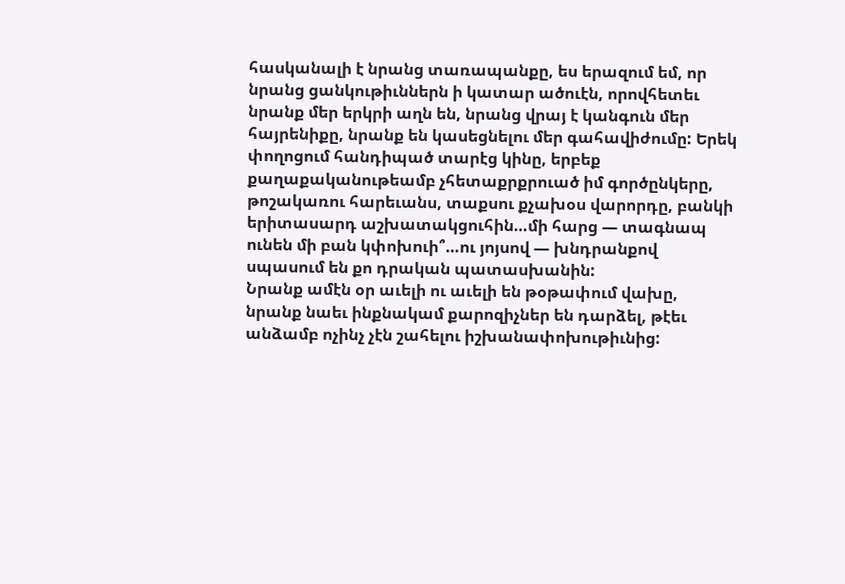հասկանալի է նրանց տառապանքը, ես երազում եմ, որ նրանց ցանկութիւններն ի կատար ածուէն, որովհետեւ նրանք մեր երկրի աղն են, նրանց վրայ է կանգուն մեր հայրենիքը, նրանք են կասեցնելու մեր գահավիժումը: Երեկ փողոցում հանդիպած տարէց կինը, երբեք քաղաքականութեամբ չհետաքրքրուած իմ գործընկերը, թոշակառու հարեւանս, տաքսու քչախօս վարորդը, բանկի երիտասարդ աշխատակցուհին…մի հարց — տագնապ ունեն մի բան կփոխուի՞…ու յոյսով — խնդրանքով սպասում են քո դրական պատասխանին:
Նրանք ամէն օր աւելի ու աւելի են թօթափում վախը, նրանք նաեւ ինքնակամ քարոզիչներ են դարձել, թէեւ անձամբ ոչինչ չէն շահելու իշխանափոխութիւնից: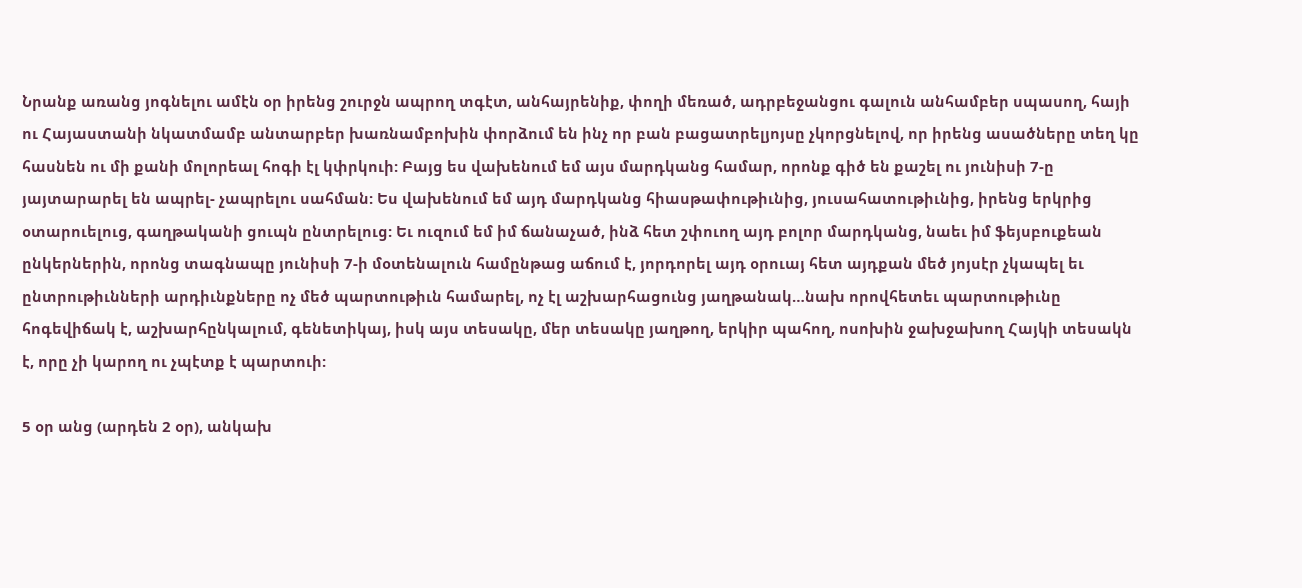Նրանք առանց յոգնելու ամէն օր իրենց շուրջն ապրող տգէտ, անհայրենիք, փողի մեռած, ադրբեջանցու գալուն անհամբեր սպասող, հայի ու Հայաստանի նկատմամբ անտարբեր խառնամբոխին փորձում են ինչ որ բան բացատրելյոյսը չկորցնելով, որ իրենց ասածները տեղ կը հասնեն ու մի քանի մոլորեալ հոգի էլ կփրկուի: Բայց ես վախենում եմ այս մարդկանց համար, որոնք գիծ են քաշել ու յունիսի 7-ը յայտարարել են ապրել- չապրելու սահման: Ես վախենում եմ այդ մարդկանց հիասթափութիւնից, յուսահատութիւնից, իրենց երկրից օտարուելուց, գաղթականի ցուպն ընտրելուց: Եւ ուզում եմ իմ ճանաչած, ինձ հետ շփուող այդ բոլոր մարդկանց, նաեւ իմ ֆեյսբուքեան ընկերներին, որոնց տագնապը յունիսի 7-ի մօտենալուն համընթաց աճում է, յորդորել այդ օրուայ հետ այդքան մեծ յոյսէր չկապել եւ ընտրութիւնների արդիւնքները ոչ մեծ պարտութիւն համարել, ոչ էլ աշխարհացունց յաղթանակ…նախ որովհետեւ պարտութիւնը հոգեվիճակ է, աշխարհընկալում, գենետիկայ, իսկ այս տեսակը, մեր տեսակը յաղթող, երկիր պահող, ոսոխին ջախջախող Հայկի տեսակն է, որը չի կարող ու չպէտք է պարտուի:

5 օր անց (արդեն 2 օր), անկախ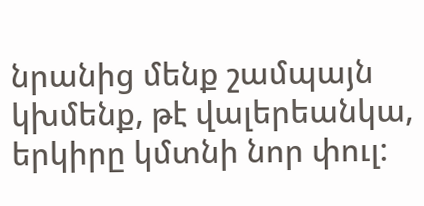նրանից մենք շամպայն կխմենք, թէ վալերեանկա, երկիրը կմտնի նոր փուլ: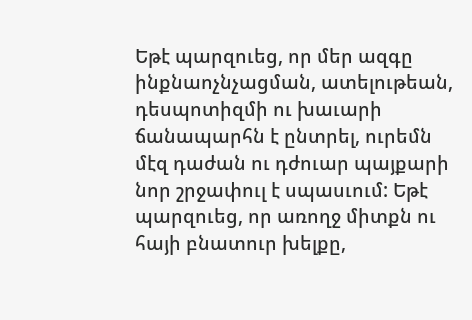Եթէ պարզուեց, որ մեր ազգը ինքնաոչնչացման, ատելութեան, դեսպոտիզմի ու խաւարի ճանապարհն է ընտրել, ուրեմն մէզ դաժան ու դժուար պայքարի նոր շրջափուլ է սպասւում: Եթէ պարզուեց, որ առողջ միտքն ու հայի բնատուր խելքը,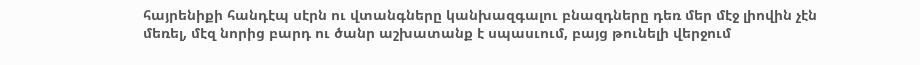հայրենիքի հանդէպ սէրն ու վտանգները կանխազգալու բնազդները դեռ մեր մէջ լիովին չէն մեռել, մէզ նորից բարդ ու ծանր աշխատանք է սպասւում, բայց թունելի վերջում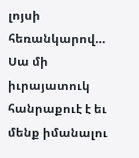լոյսի հեռանկարով… Սա մի իւրայատուկ հանրաքուէ է եւ մենք իմանալու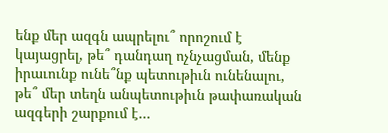ենք մեր ազգն ապրելու՞ որոշում է կայացրել, թե՞ դանդաղ ոչնչացման, մենք իրաւունք ունե՞նք պետութիւն ունենալու, թե՞ մեր տեղն անպետութիւն թափառական ազգերի շարքում է…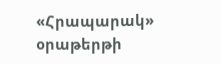«Հրապարակ» օրաթերթի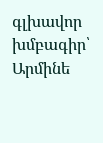գլխավոր խմբագիր՝ Արմինե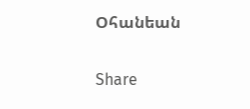Օհանեան

Share